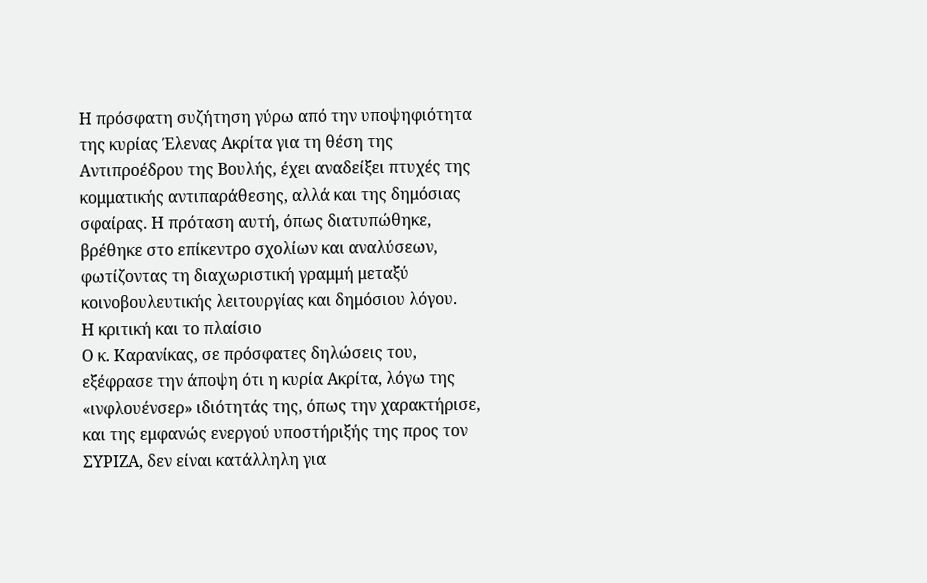Η πρόσφατη συζήτηση γύρω από την υποψηφιότητα της κυρίας Έλενας Ακρίτα για τη θέση της Αντιπροέδρου της Βουλής, έχει αναδείξει πτυχές της κομματικής αντιπαράθεσης, αλλά και της δημόσιας σφαίρας. Η πρόταση αυτή, όπως διατυπώθηκε, βρέθηκε στο επίκεντρο σχολίων και αναλύσεων, φωτίζοντας τη διαχωριστική γραμμή μεταξύ κοινοβουλευτικής λειτουργίας και δημόσιου λόγου.
Η κριτική και το πλαίσιο
Ο κ. Καρανίκας, σε πρόσφατες δηλώσεις του, εξέφρασε την άποψη ότι η κυρία Ακρίτα, λόγω της «ινφλουένσερ» ιδιότητάς της, όπως την χαρακτήρισε, και της εμφανώς ενεργού υποστήριξής της προς τον ΣΥΡΙΖΑ, δεν είναι κατάλληλη για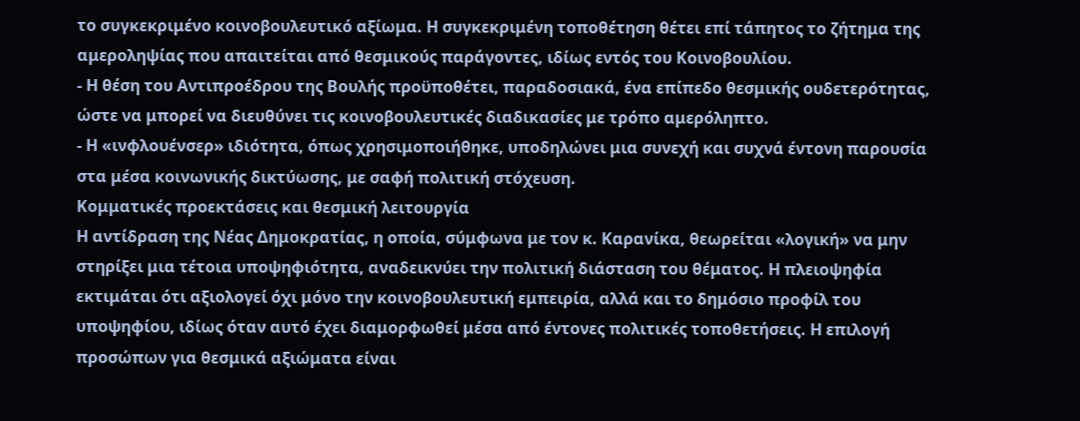το συγκεκριμένο κοινοβουλευτικό αξίωμα. Η συγκεκριμένη τοποθέτηση θέτει επί τάπητος το ζήτημα της αμεροληψίας που απαιτείται από θεσμικούς παράγοντες, ιδίως εντός του Κοινοβουλίου.
- Η θέση του Αντιπροέδρου της Βουλής προϋποθέτει, παραδοσιακά, ένα επίπεδο θεσμικής ουδετερότητας, ώστε να μπορεί να διευθύνει τις κοινοβουλευτικές διαδικασίες με τρόπο αμερόληπτο.
- Η «ινφλουένσερ» ιδιότητα, όπως χρησιμοποιήθηκε, υποδηλώνει μια συνεχή και συχνά έντονη παρουσία στα μέσα κοινωνικής δικτύωσης, με σαφή πολιτική στόχευση.
Κομματικές προεκτάσεις και θεσμική λειτουργία
Η αντίδραση της Νέας Δημοκρατίας, η οποία, σύμφωνα με τον κ. Καρανίκα, θεωρείται «λογική» να μην στηρίξει μια τέτοια υποψηφιότητα, αναδεικνύει την πολιτική διάσταση του θέματος. Η πλειοψηφία εκτιμάται ότι αξιολογεί όχι μόνο την κοινοβουλευτική εμπειρία, αλλά και το δημόσιο προφίλ του υποψηφίου, ιδίως όταν αυτό έχει διαμορφωθεί μέσα από έντονες πολιτικές τοποθετήσεις. Η επιλογή προσώπων για θεσμικά αξιώματα είναι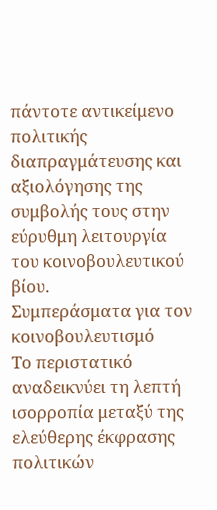πάντοτε αντικείμενο πολιτικής διαπραγμάτευσης και αξιολόγησης της συμβολής τους στην εύρυθμη λειτουργία του κοινοβουλευτικού βίου.
Συμπεράσματα για τον κοινοβουλευτισμό
Το περιστατικό αναδεικνύει τη λεπτή ισορροπία μεταξύ της ελεύθερης έκφρασης πολιτικών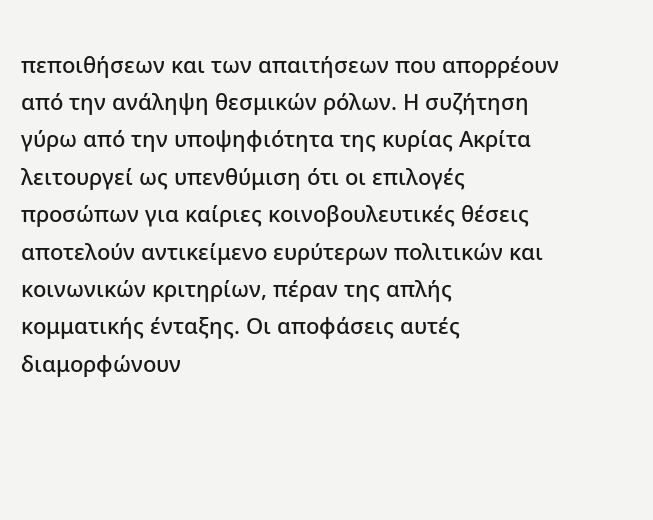πεποιθήσεων και των απαιτήσεων που απορρέουν από την ανάληψη θεσμικών ρόλων. Η συζήτηση γύρω από την υποψηφιότητα της κυρίας Ακρίτα λειτουργεί ως υπενθύμιση ότι οι επιλογές προσώπων για καίριες κοινοβουλευτικές θέσεις αποτελούν αντικείμενο ευρύτερων πολιτικών και κοινωνικών κριτηρίων, πέραν της απλής κομματικής ένταξης. Οι αποφάσεις αυτές διαμορφώνουν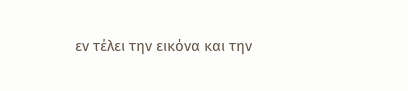εν τέλει την εικόνα και την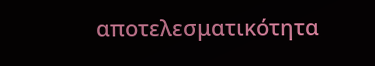αποτελεσματικότητα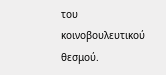του κοινοβουλευτικού θεσμού.